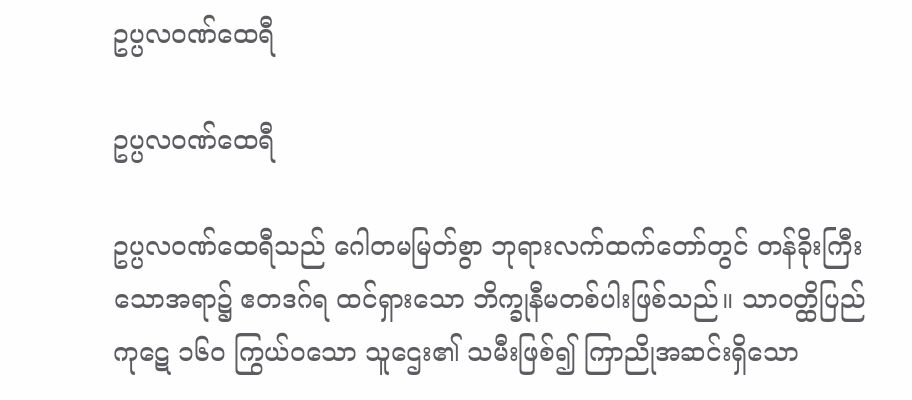ဥပ္ပလဝဏ်ထေရီ

ဥပ္ပလဝဏ်ထေရီ

ဥပ္ပလဝဏ်ထေရီသည် ဂေါတမမြတ်စွာ ဘုရားလက်ထက်တော်တွင် တန်ခိုးကြီးသောအရာ၌ ဧတဒဂ်ရ ထင်ရှားသော ဘိက္ခုနီမတစ်ပါးဖြစ်သည်။ သာဝတ္ထိပြည် ကုဋေ ၁၆ဝ ကြွယ်ဝသော သူဌေး၏ သမီးဖြစ်၍ ကြာညိုအဆင်းရှိသော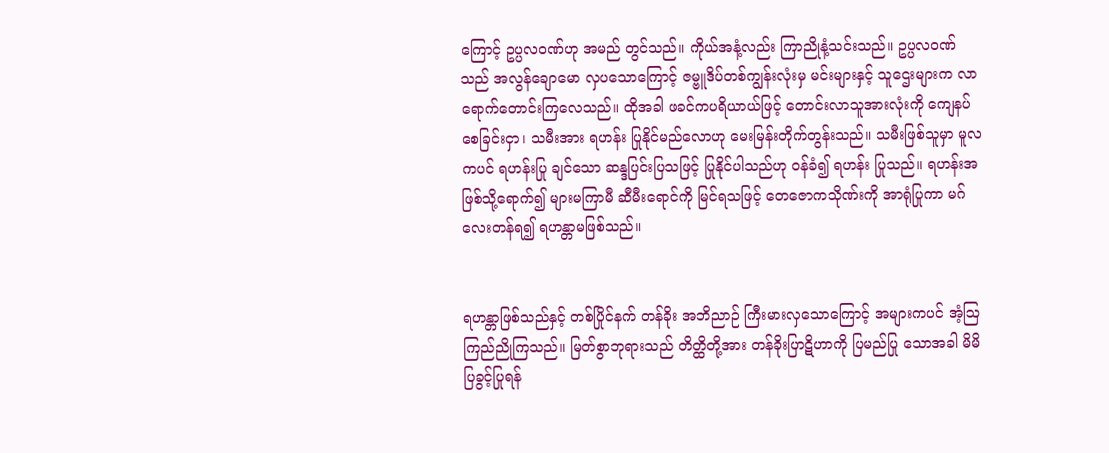ကြောင့် ဥပ္ပလဝဏ်ဟု အမည် တွင်သည်။ ကိုယ်အနံ့လည်း ကြာညိုနံ့သင်းသည်။ ဥပ္ပလဝဏ် သည် အလွန်ချောမော လှပသောကြောင့် ဇမ္ဗူဒိပ်တစ်ကျွန်းလုံးမှ မင်းများနှင့် သူဌေးများက လာရောက်တောင်းကြလေသည်။ ထိုအခါ ဖခင်ကပရိယာယ်ဖြင့် တောင်းလာသူအားလုံးကို ကျေနပ်စေခြင်းငှာ၊ သမီးအား ရဟန်း ပြုနိုင်မည်လောဟု မေးမြန်းတိုက်တွန်းသည်။ သမီးဖြစ်သူမှာ မူလကပင် ရဟန်းပြု ချင်သော ဆန္ဒပြင်းပြသဖြင့် ပြုနိုင်ပါသည်ဟု ဝန်ခံ၍ ရဟန်း ပြုသည်။ ရဟန်းအဖြစ်သို့ရောက်၍ များမကြာမီ ဆီမီးရောင်ကို မြင်ရသဖြင့် တေဇောကသိုဏ်းကို အာရုံပြုကာ မဂ်လေးတန်ရ၍ ရဟန္တာမဖြစ်သည်။


ရဟန္တာဖြစ်သည်နှင့် တစ်ပြိုင်နက် တန်ခိုး အဘိညာဉ် ကြီးမားလှသောကြောင့် အများကပင် အံ့ဩကြည်ညိုကြသည်။ မြတ်စွာဘုရားသည် တိတ္ထိတို့အား တန်ခိုးပြာဋိဟာကို ပြမည်ပြု သောအခါ မိမိပြခွင့်ပြုရန်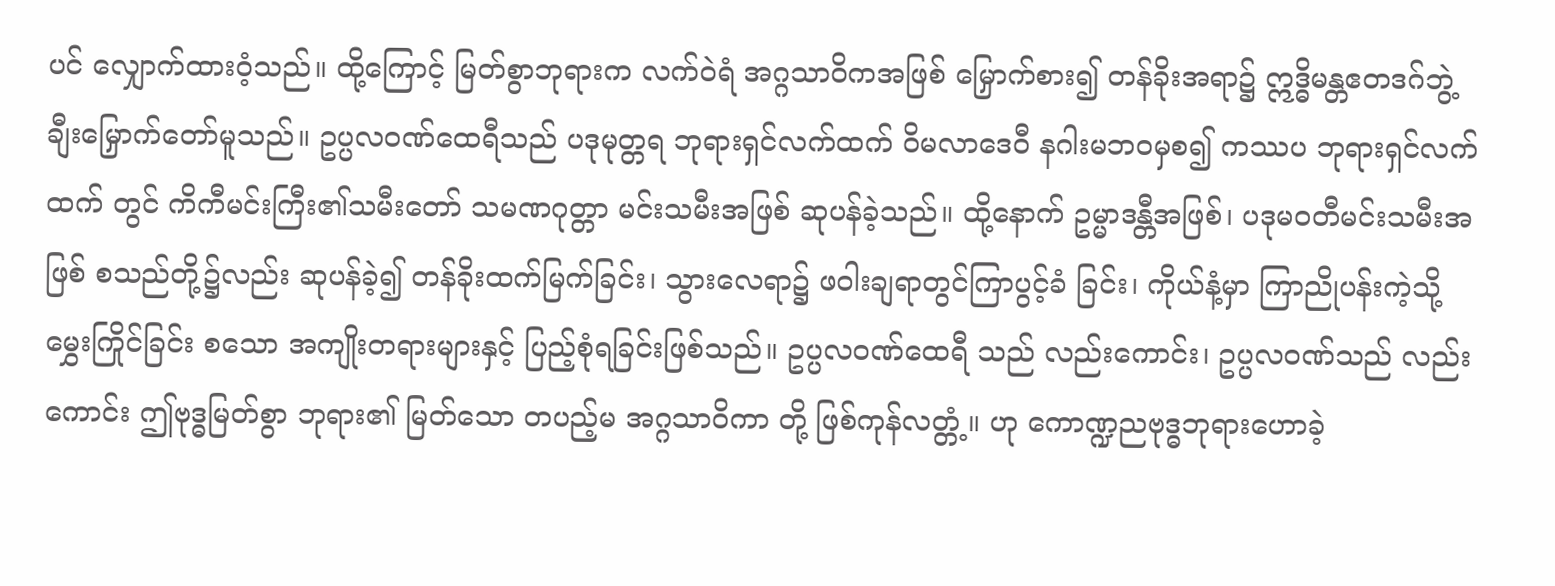ပင် လျှောက်ထားဝံ့သည်။ ထို့ကြောင့် မြတ်စွာဘုရားက လက်ဝဲရံ အဂ္ဂသာဝိကအဖြစ် မြှောက်စား၍ တန်ခိုးအရာ၌ ဣဒ္ဓိမန္တဧတဒဂ်ဘွဲ့ ချီးမြှောက်တော်မူသည်။ ဥပ္ပလဝဏ်ထေရီသည် ပဒုမုတ္တရ ဘုရားရှင်လက်ထက် ဝိမလာဒေဝီ နဂါးမဘဝမှစ၍ ကဿပ ဘုရားရှင်လက်ထက် တွင် ကိကီမင်းကြီး၏သမီးတော် သမဏဂုတ္တာ မင်းသမီးအဖြစ် ဆုပန်ခဲ့သည်။ ထို့နောက် ဥမ္မာဒန္တီအဖြစ်၊ ပဒုမဝတီမင်းသမီးအဖြစ် စသည်တို့၌လည်း ဆုပန်ခဲ့၍ တန်ခိုးထက်မြက်ခြင်း၊ သွားလေရာ၌ ဖဝါးချရာတွင်ကြာပွင့်ခံ ခြင်း၊ ကိုယ်နံ့မှာ ကြာညိုပန်းကဲ့သို့ မွှေးကြိုင်ခြင်း စသော အကျိုးတရားများနှင့် ပြည့်စုံရခြင်းဖြစ်သည်။ ဥပ္ပလဝဏ်ထေရီ သည် လည်းကောင်း၊ ဥပ္ပလဝဏ်သည် လည်းကောင်း ဤဗုဒ္ဓမြတ်စွာ ဘုရား၏ မြတ်သော တပည့်မ အဂ္ဂသာဝိကာ တို့ ဖြစ်ကုန်လတ္တံ့။ ဟု ကောဏ္ဍညဗုဒ္ဓဘုရားဟောခဲ့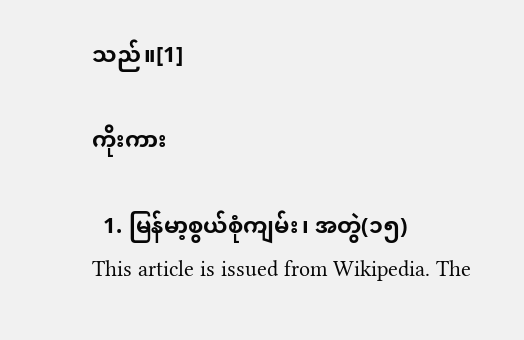သည်။[1]

ကိုးကား

  1. မြန်မာ့စွယ်စုံကျမ်း၊ အတွဲ(၁၅)
This article is issued from Wikipedia. The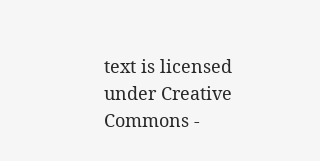text is licensed under Creative Commons -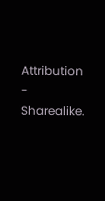Attribution - Sharealike.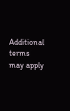Additional terms may apply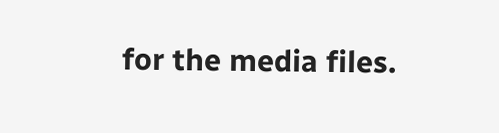for the media files.